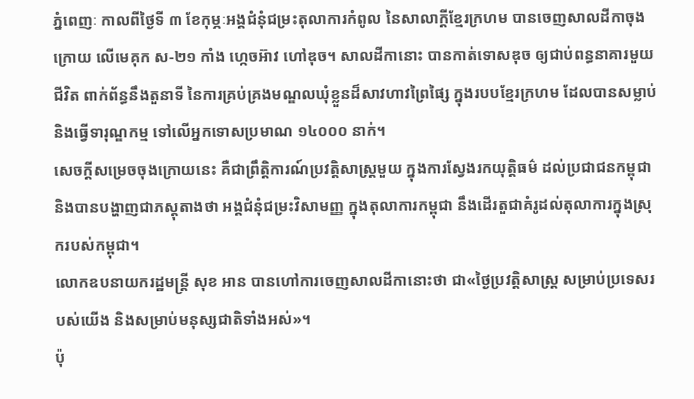ភ្នំពេញៈ កាលពីថ្ងៃទី ៣ ខែកុម្ភៈអង្គជំនុំជម្រះតុលាការកំពូល នៃសាលាក្តីខ្មែរក្រហម បានចេញសាលដីកាចុងក្រោយ លើមេគុក ស‑២១ កាំង ហ្កេចអ៊ាវ ហៅឌុច។ សាលដីកានោះ បានកាត់ទោសឌុច ឲ្យជាប់ពន្ធនាគារមួយជីវិត ពាក់ព័ន្ធនឹងតួនាទី នៃការគ្រប់គ្រងមណ្ឌលឃុំខ្លួនដ៏សាវហាវព្រៃផ្សៃ ក្នុងរបបខ្មែរក្រហម ដែលបានសម្លាប់ និងធ្វើទារុណ្ឌកម្ម ទៅលើអ្នកទោសប្រមាណ ១៤០០០ នាក់។
សេចក្តីសម្រេចចុងក្រោយនេះ គឺជាព្រឹត្តិការណ៍ប្រវត្តិសាស្រ្តមួយ ក្នុងការស្វែងរកយុត្តិធម៌ ដល់ប្រជាជនកម្ពុជា និងបានបង្ហាញជាភស្តុតាងថា អង្គជំនុំជម្រះវិសាមញ្ញ ក្នុងតុលាការកម្ពុជា នឹងដើរតួជាគំរូដល់តុលាការក្នុងស្រុករបស់កម្ពុជា។
លោកឧបនាយករដ្ឋមន្រ្តី សុខ អាន បានហៅការចេញសាលដីកានោះថា ជា«ថ្ងៃប្រវត្តិសាស្រ្ត សម្រាប់ប្រទេសរបស់យើង និងសម្រាប់មនុស្សជាតិទាំងអស់»។
ប៉ុ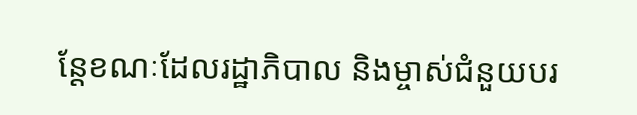ន្តែខណៈដែលរដ្ឋាភិបាល និងម្ចាស់ជំនួយបរ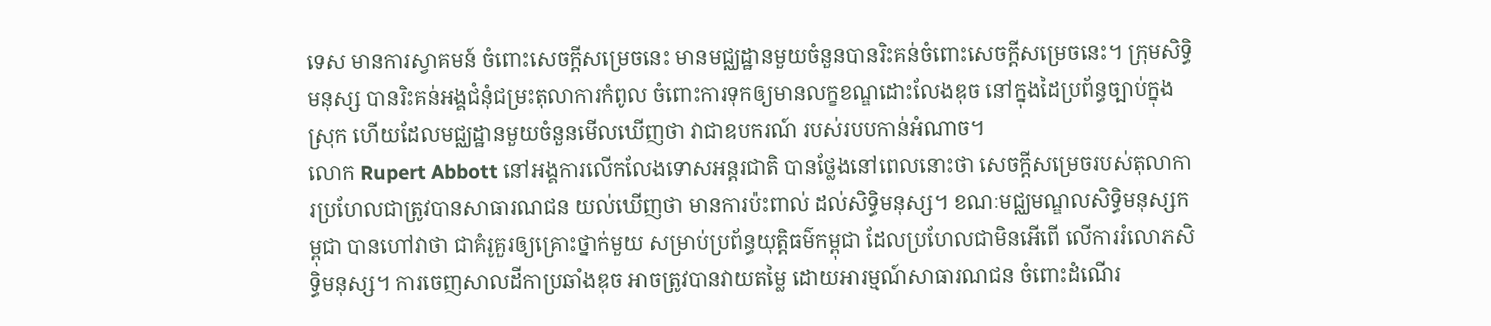ទេស មានការស្វាគមន៍ ចំពោះសេចក្តីសម្រេចនេះ មានមជ្ឈដ្ឋានមួយចំនួនបានរិះគន់ចំពោះសេចក្តីសម្រេចនេះ។ ក្រុមសិទ្ធិមនុស្ស បានរិះគន់អង្គជំនុំជម្រះតុលាការកំពូល ចំពោះការទុកឲ្យមានលក្ខខណ្ឌដោះលែងឌុច នៅក្នុងដៃប្រព័ន្ធច្បាប់ក្នុងស្រុក ហើយដែលមជ្ឈដ្ឋានមួយចំនួនមើលឃើញថា វាជាឧបករណ៍ របស់របបកាន់អំណាច។
លោក Rupert Abbott នៅអង្គការលើកលែងទោសអន្តរជាតិ បានថ្លែងនៅពេលនោះថា សេចក្តីសម្រេចរបស់តុលាការប្រហែលជាត្រូវបានសាធារណជន យល់ឃើញថា មានការប៉ះពាល់ ដល់សិទ្ធិមនុស្ស។ ខណៈមជ្ឈមណ្ឌលសិទ្ធិមនុស្សកម្ពុជា បានហៅវាថា ជាគំរូគួរឲ្យគ្រោះថ្នាក់មួយ សម្រាប់ប្រព័ន្ធយុត្តិធម៌កម្ពុជា ដែលប្រហែលជាមិនអើពើ លើការរំលោភសិទ្ធិមនុស្ស។ ការចេញសាលដីកាប្រឆាំងឌុច អាចត្រូវបានវាយតម្លៃ ដោយអារម្មណ៍សាធារណជន ចំពោះដំណើរ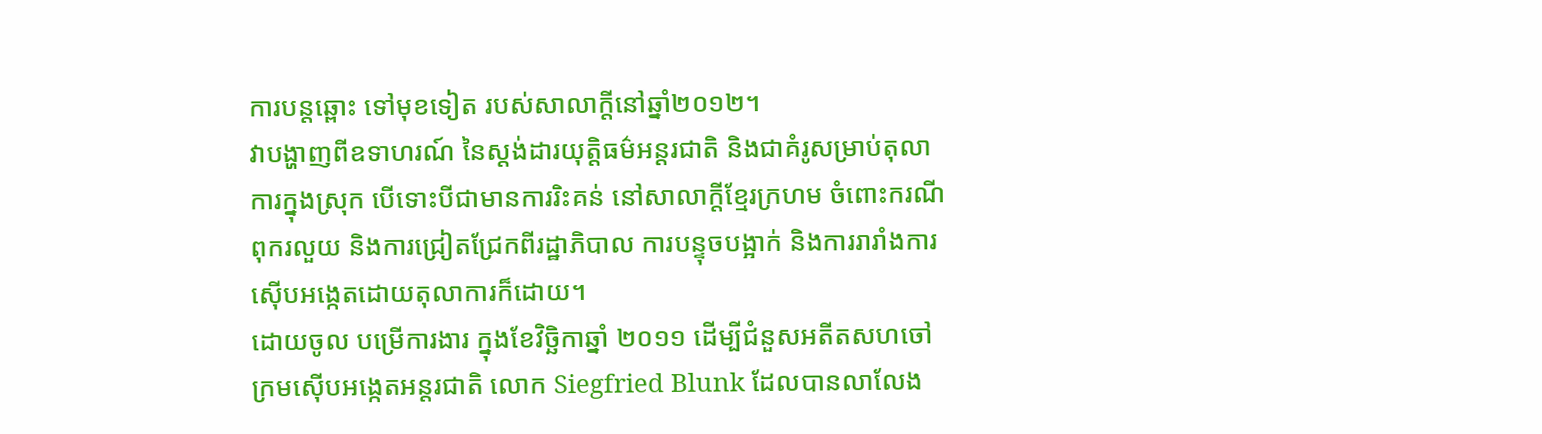ការបន្តឆ្ពោះ ទៅមុខទៀត របស់សាលាក្តីនៅឆ្នាំ២០១២។
វាបង្ហាញពីឧទាហរណ៍ នៃស្តង់ដារយុត្តិធម៌អន្តរជាតិ និងជាគំរូសម្រាប់តុលាការក្នុងស្រុក បើទោះបីជាមានការរិះគន់ នៅសាលាក្តីខ្មែរក្រហម ចំពោះករណីពុករលួយ និងការជ្រៀតជ្រែកពីរដ្ឋាភិបាល ការបន្ទុចបង្អាក់ និងការរារាំងការស៊ើបអង្កេតដោយតុលាការក៏ដោយ។
ដោយចូល បម្រើការងារ ក្នុងខែវិច្ឆិកាឆ្នាំ ២០១១ ដើម្បីជំនួសអតីតសហចៅក្រមស៊ើបអង្កេតអន្តរជាតិ លោក Siegfried Blunk ដែលបានលាលែង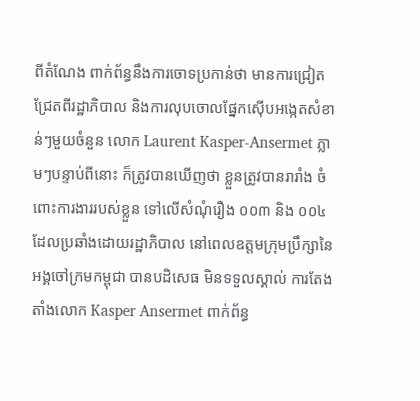ពីតំណែង ពាក់ព័ន្ធនឹងការចោទប្រកាន់ថា មានការជ្រៀតជ្រែតពីរដ្ឋាភិបាល និងការលុបចោលផ្នែកស៊ើបអង្កេតសំខាន់ៗមួយចំនួន លោក Laurent Kasper-Ansermet ភ្លាមៗបន្ទាប់ពីនោះ ក៏ត្រូវបានឃើញថា ខ្លួនត្រូវបានរារាំង ចំពោះការងាររបស់ខ្លួន ទៅលើសំណុំរឿង ០០៣ និង ០០៤ ដែលប្រឆាំងដោយរដ្ឋាភិបាល នៅពេលឧត្តមក្រុមប្រឹក្សានៃអង្គចៅក្រមកម្ពុជា បានបដិសេធ មិនទទួលស្គាល់ ការតែងតាំងលោក Kasper Ansermet ពាក់ព័ន្ធ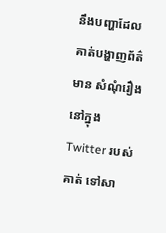នឹងបញ្ហាដែលគាត់បង្ហាញព័ត៌មាន សំណុំរឿងនៅក្នុង Twitter របស់គាត់ ទៅសា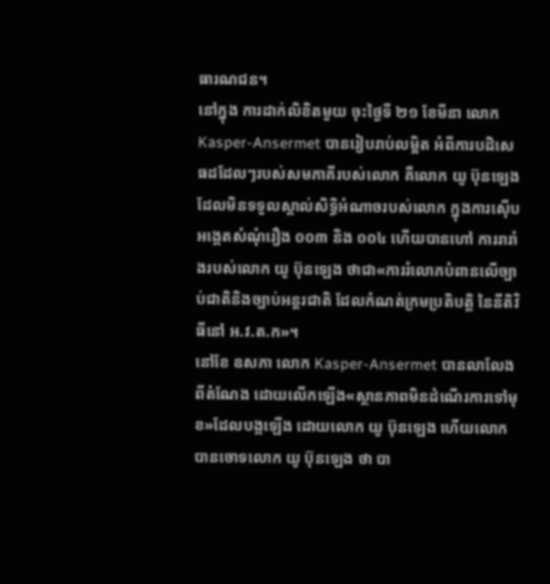ធារណជន។
នៅក្នុង ការដាក់លិខិតមួយ ចុះថ្ងៃទី ២១ ខែមីនា លោក Kasper-Ansermet បានរៀបរាប់លម្អិត អំពីការបដិសេធដដែលៗរបស់សមភាគីរបស់លោក គឺលោក យូ ប៊ុនឡេង ដែលមិនទទួលស្គាល់សិទ្ធិអំណាចរបស់លោក ក្នុងការស៊ើបអង្កេតសំណុំរឿង ០០៣ និង ០០៤ ហើយបានហៅ ការរារាំងរបស់លោក យូ ប៊ុនឡេង ថាជា«ការរំលោភបំពានលើច្បាប់ជាតិនិងច្បាប់អន្តរជាតិ ដែលកំណត់ក្រមប្រតិបត្តិ នៃនីតិវិធីនៅ អ.វ.ត.ក»។
នៅខែ ឧសភា លោក Kasper-Ansermet បានលាលែងពីតំណែង ដោយលើកឡើង«ស្ថានភាពមិនដំណើរការទៅមុខ»ដែលបង្កឡើង ដោយលោក យូ ប៊ុនឡេង ហើយលោកបានចោទលោក យូ ប៊ុនឡេង ថា បា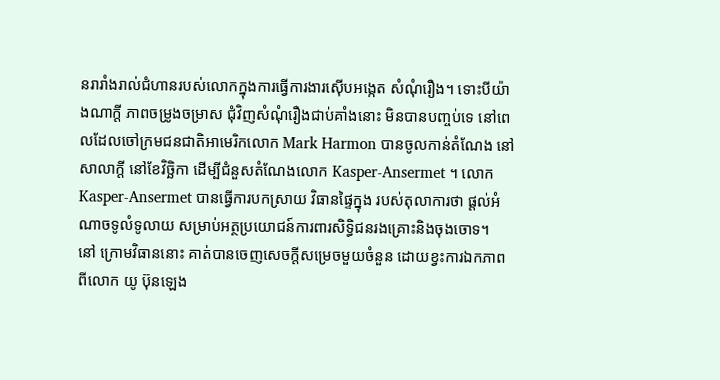នរារាំងរាល់ជំហានរបស់លោកក្នុងការធ្វើការងារស៊ើបអង្កេត សំណុំរឿង។ ទោះបីយ៉ាងណាក្តី ភាពចម្រូងចម្រាស ជុំវិញសំណុំរឿងជាប់គាំងនោះ មិនបានបញ្ចប់ទេ នៅពេលដែលចៅក្រមជនជាតិអាមេរិកលោក Mark Harmon បានចូលកាន់តំណែង នៅសាលាក្តី នៅខែវិច្ឆិកា ដើម្បីជំនួសតំណែងលោក Kasper-Ansermet ។ លោក Kasper-Ansermet បានធ្វើការបកស្រាយ វិធានផ្ទៃក្នុង របស់តុលាការថា ផ្តល់អំណាចទូលំទូលាយ សម្រាប់អត្ថប្រយោជន៍ការពារសិទ្ធិជនរងគ្រោះនិងចុងចោទ។
នៅ ក្រោមវិធាននោះ គាត់បានចេញសេចក្តីសម្រេចមួយចំនួន ដោយខ្វះការឯកភាពពីលោក យូ ប៊ុនឡេង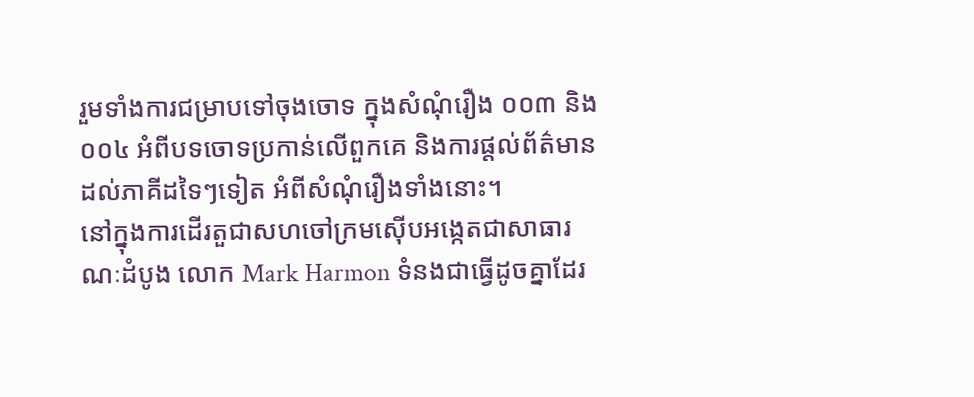រួមទាំងការជម្រាបទៅចុងចោទ ក្នុងសំណុំរឿង ០០៣ និង ០០៤ អំពីបទចោទប្រកាន់លើពួកគេ និងការផ្តល់ព័ត៌មាន ដល់ភាគីដទៃៗទៀត អំពីសំណុំរឿងទាំងនោះ។
នៅក្នុងការដើរតួជាសហចៅក្រមស៊ើបអង្កេតជាសាធារណៈដំបូង លោក Mark Harmon ទំនងជាធ្វើដូចគ្នាដែរ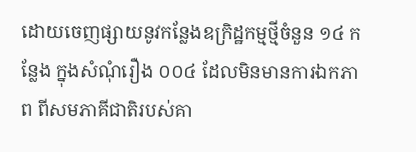ដោយចេញផ្សាយនូវកន្លែងឧក្រិដ្ឋកម្មថ្មីចំនួន ១៤ កន្លែង ក្នុងសំណុំរឿង ០០៤ ដែលមិនមានការឯកភាព ពីសមភាគីជាតិរបស់គា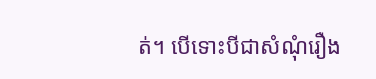ត់។ បើទោះបីជាសំណុំរឿង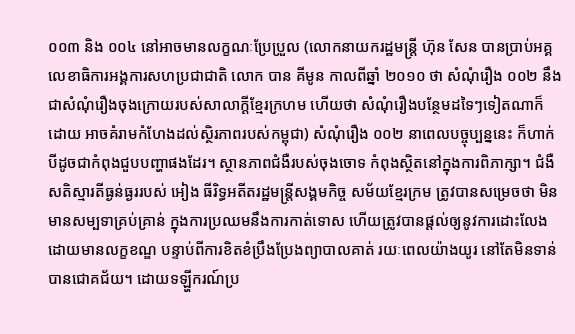០០៣ និង ០០៤ នៅអាចមានលក្ខណៈប្រែប្រួល (លោកនាយករដ្ឋមន្រ្តី ហ៊ុន សែន បានប្រាប់អគ្គលេខាធិការអង្គការសហប្រជាជាតិ លោក បាន គីមូន កាលពីឆ្នាំ ២០១០ ថា សំណុំរឿង ០០២ នឹងជាសំណុំរឿងចុងក្រោយរបស់សាលាក្តីខ្មែរក្រហម ហើយថា សំណុំរឿងបន្ថែមដទៃៗទៀតណាក៏ដោយ អាចគំរាមកំហែងដល់ស្ថិរភាពរបស់កម្ពុជា) សំណុំរឿង ០០២ នាពេលបច្ចុប្បន្ននេះ ក៏ហាក់បីដូចជាកំពុងជួបបញ្ហាផងដែរ។ ស្ថានភាពជំងឺរបស់ចុងចោទ កំពុងស្ថិតនៅក្នុងការពិភាក្សា។ ជំងឺសតិស្មារតីធ្ងន់ធ្ងររបស់ អៀង ធីរិទ្ធអតីតរដ្ឋមន្រ្តីសង្គមកិច្ច សម័យខ្មែរក្រម ត្រូវបានសម្រេចថា មិនមានសម្បទាគ្រប់គ្រាន់ ក្នុងការប្រឈមនឹងការកាត់ទោស ហើយត្រូវបានផ្តល់ឲ្យនូវការដោះលែង ដោយមានលក្ខខណ្ឌ បន្ទាប់ពីការខិតខំប្រឹងប្រែងព្យាបាលគាត់ រយៈពេលយ៉ាងយូរ នៅតែមិនទាន់បានជោគជ័យ។ ដោយទឡ្ហីករណ៍ប្រ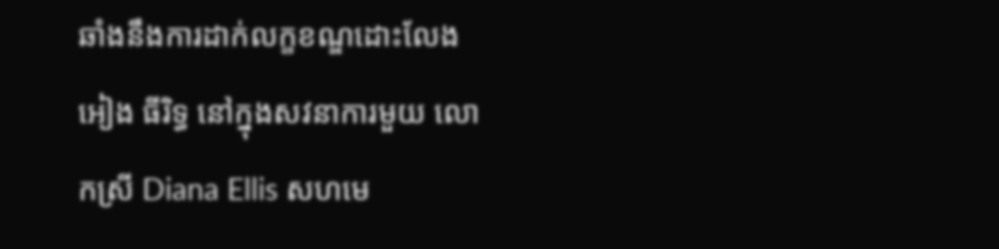ឆាំងនឹងការដាក់លក្ខខណ្ឌដោះលែង អៀង ធីរិទ្ធ នៅក្នុងសវនាការមួយ លោកស្រី Diana Ellis សហមេ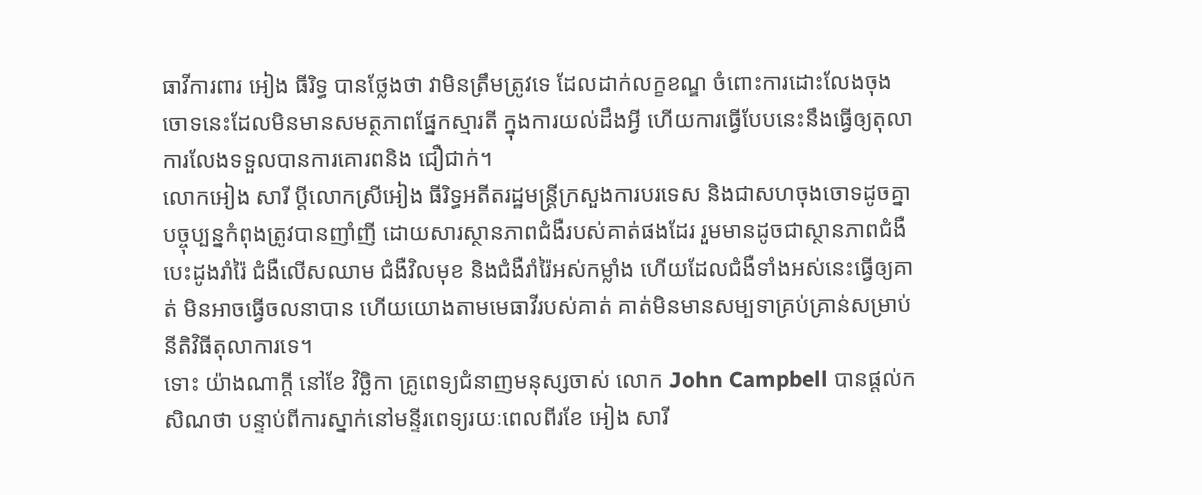ធាវីការពារ អៀង ធីរិទ្ធ បានថ្លែងថា វាមិនត្រឹមត្រូវទេ ដែលដាក់លក្ខខណ្ឌ ចំពោះការដោះលែងចុងចោទនេះដែលមិនមានសមត្ថភាពផ្នែកស្មារតី ក្នុងការយល់ដឹងអ្វី ហើយការធ្វើបែបនេះនឹងធ្វើឲ្យតុលាការលែងទទួលបានការគោរពនិង ជឿជាក់។
លោកអៀង សារី ប្តីលោកស្រីអៀង ធីរិទ្ធអតីតរដ្ឋមន្រ្តីក្រសួងការបរទេស និងជាសហចុងចោទដូចគ្នា បច្ចុប្បន្នកំពុងត្រូវបានញាំញី ដោយសារស្ថានភាពជំងឺរបស់គាត់ផងដែរ រួមមានដូចជាស្ថានភាពជំងឺបេះដូងរាំរ៉ៃ ជំងឺលើសឈាម ជំងឺវិលមុខ និងជំងឺរាំរ៉ៃអស់កម្លាំង ហើយដែលជំងឺទាំងអស់នេះធ្វើឲ្យគាត់ មិនអាចធ្វើចលនាបាន ហើយយោងតាមមេធាវីរបស់គាត់ គាត់មិនមានសម្បទាគ្រប់គ្រាន់សម្រាប់នីតិវិធីតុលាការទេ។
ទោះ យ៉ាងណាក្តី នៅខែ វិច្ឆិកា គ្រូពេទ្យជំនាញមនុស្សចាស់ លោក John Campbell បានផ្តល់កសិណថា បន្ទាប់ពីការស្នាក់នៅមន្ទីរពេទ្យរយៈពេលពីរខែ អៀង សារី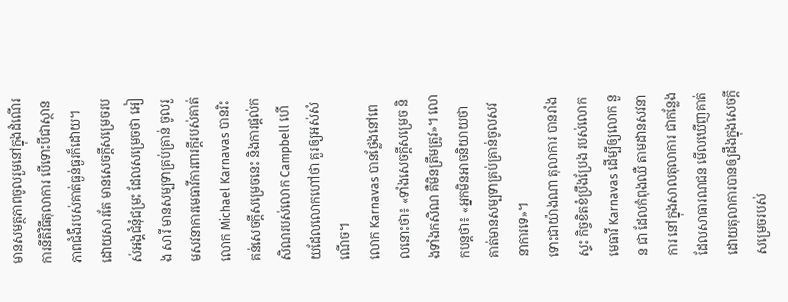មានសមត្ថភាពចូលរួមនៅក្នុងដំណើរការនីតិវិធីតុលាការ បើទោះបីជាស្ថានភាពជំងឺរបស់គាត់ធ្ងន់ធ្ងរក៏ដោយ។
ដោយសារតែ មានសេចក្តីសម្រេចរបស់អង្គជំនុំជម្រះ ដែលសម្រេចថា អៀង សារី មានសម្បទាគ្រប់គ្រាន់ ចូលរួមសវនាការមេធាវីការពារក្តីរបស់គាត់ លោក Michael Karnavas បានរិះគន់សេចក្តីសម្រេចនេះ និងការផ្តល់កសិណរបស់លោក Campbell ហើយដែលលោកហៅថា គួរឲ្យអស់សំណើច។
លោក Karnavas បានថ្លែងនៅពេលនោះថា៖ «ទាំងសេចក្តីសម្រេច និងទាំងកសិណ គឺមិនត្រឹមត្រូវ»។ លោកបន្តថា៖ «អ្នកមិនអាចនិយាយថា គាត់មានសម្បទាគ្រប់គ្រាន់ចូលសវនាការទេ»។
ទោះជាយ៉ាងណា តុលាការ បានរាំងស្ទះ កិច្ចខិតខំប្រឹងប្រែង របស់លោកមេធាវី Karnavas ដើម្បីឲ្យលោក នួន ជា ដែលកំពុងឈឺ តាមដានសវនាការ នៅក្នុងសាលតុលាការ ជាកន្លែងដែលសាធារណជន មើលឃើញគាត់ ដោយតុលាការបានឲ្យដឹងក្នុងសេចក្តីសម្រេចរបស់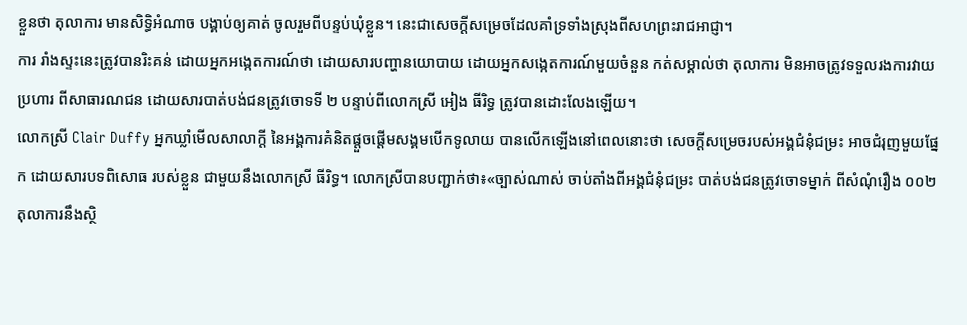ខ្លួនថា តុលាការ មានសិទិ្ធអំណាច បង្គាប់ឲ្យគាត់ ចូលរួមពីបន្ទប់ឃុំខ្លួន។ នេះជាសេចក្តីសម្រេចដែលគាំទ្រទាំងស្រុងពីសហព្រះរាជអាជ្ញា។
ការ រាំងស្ទះនេះត្រូវបានរិះគន់ ដោយអ្នកអង្កេតការណ៍ថា ដោយសារបញ្ហានយោបាយ ដោយអ្នកសង្កេតការណ៍មួយចំនួន កត់សម្គាល់ថា តុលាការ មិនអាចត្រូវទទួលរងការវាយប្រហារ ពីសាធារណជន ដោយសារបាត់បង់ជនត្រូវចោទទី ២ បន្ទាប់ពីលោកស្រី អៀង ធីរិទ្ធ ត្រូវបានដោះលែងឡើយ។
លោកស្រី Clair Duffy អ្នកឃ្លាំមើលសាលាក្តី នៃអង្គការគំនិតផ្តួចផ្តើមសង្គមបើកទូលាយ បានលើកឡើងនៅពេលនោះថា សេចក្តីសម្រេចរបស់អង្គជំនុំជម្រះ អាចជំរុញមួយផ្នែក ដោយសារបទពិសោធ របស់ខ្លួន ជាមួយនឹងលោកស្រី ធីរិទ្ធ។ លោកស្រីបានបញ្ជាក់ថា៖«ច្បាស់ណាស់ ចាប់តាំងពីអង្គជំនុំជម្រះ បាត់បង់ជនត្រូវចោទម្នាក់ ពីសំណុំរឿង ០០២ តុលាការនឹងស្ថិ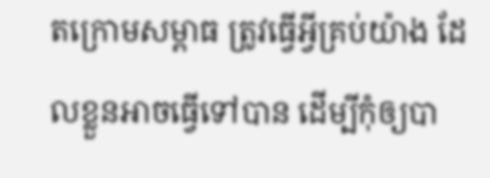តក្រោមសម្ពាធ ត្រូវធ្វើអ្វីគ្រប់យ៉ាង ដែលខ្លួនអាចធ្វើទៅបាន ដើម្បីកុំឲ្យបា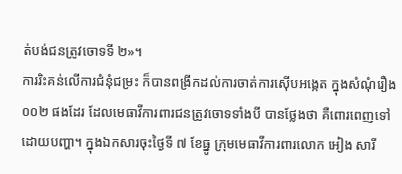ត់បង់ជនត្រូវចោទទី ២»។
ការរិះគន់លើការជំនុំជម្រះ ក៏បានពង្រីកដល់ការចាត់ការស៊ើបអង្កេត ក្នុងសំណុំរឿង ០០២ ផងដែរ ដែលមេធាវីការពារជនត្រូវចោទទាំងបី បានថ្លែងថា គឺពោរពេញទៅដោយបញ្ហា។ ក្នុងឯកសារចុះថ្ងៃទី ៧ ខែធ្នូ ក្រុមមេធាវីការពារលោក អៀង សារី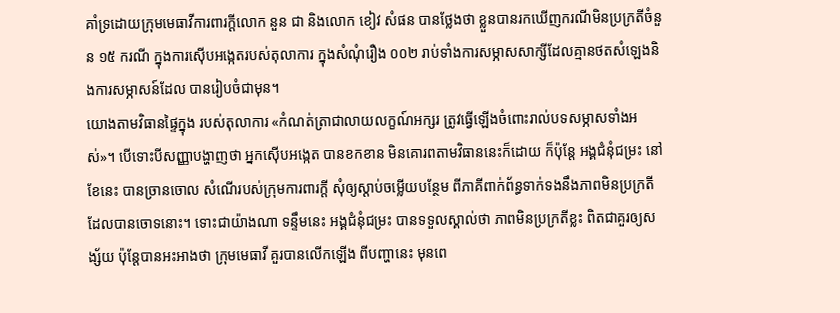គាំទ្រដោយក្រុមមេធាវីការពារក្តីលោក នួន ជា និងលោក ខៀវ សំផន បានថ្លែងថា ខ្លួនបានរកឃើញករណីមិនប្រក្រតីចំនួន ១៥ ករណី ក្នុងការស៊ើបអង្កេតរបស់តុលាការ ក្នុងសំណុំរឿង ០០២ រាប់ទាំងការសម្ភាសសាក្សីដែលគ្មានថតសំឡេងនិងការសម្ភាសន៍ដែល បានរៀបចំជាមុន។
យោងតាមវិធានផ្ទៃក្នុង របស់តុលាការ «កំណត់ត្រាជាលាយលក្ខណ៍អក្សរ ត្រូវធ្វើឡើងចំពោះរាល់បទសម្ភាសទាំងអស់»។ បើទោះបីសញ្ញាបង្ហាញថា អ្នកស៊ើបអង្កេត បានខកខាន មិនគោរពតាមវិធាននេះក៏ដោយ ក៏ប៉ុន្តែ អង្គជំនុំជម្រះ នៅខែនេះ បានច្រានចោល សំណើរបស់ក្រុមការពារក្តី សុំឲ្យស្តាប់ចម្លើយបន្ថែម ពីភាគីពាក់ព័ន្ធទាក់ទងនឹងភាពមិនប្រក្រតី ដែលបានចោទនោះ។ ទោះជាយ៉ាងណា ទន្ទឹមនេះ អង្គជំនុំជម្រះ បានទទួលស្គាល់ថា ភាពមិនប្រក្រតីខ្លះ ពិតជាគួរឲ្យសង្ស័យ ប៉ុន្តែបានអះអាងថា ក្រុមមេធាវី គួរបានលើកឡើង ពីបញ្ហានេះ មុនពេ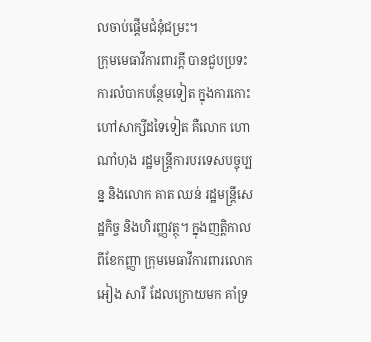លចាប់ផ្តើមជំនុំជម្រះ។
ក្រុមមេធាវីការពារក្តី បានជួបប្រទះការលំបាកបន្ថែមទៀត ក្នុងការកោះហៅសាក្សីដទៃទៀត គឺលោក ហោ ណាំហុង រដ្ឋមន្រ្តីការបរទេសបច្ចុប្បន្ន និងលោក គាត ឈន់ រដ្ឋមន្រ្តីសេដ្ឋកិច្ច និងហិរញ្ញវត្ថុ។ ក្នុងញត្តិកាលពីខែកញ្ញា ក្រុមមេធាវីការពារលោក អៀង សារី ដែលក្រោយមក គាំទ្រ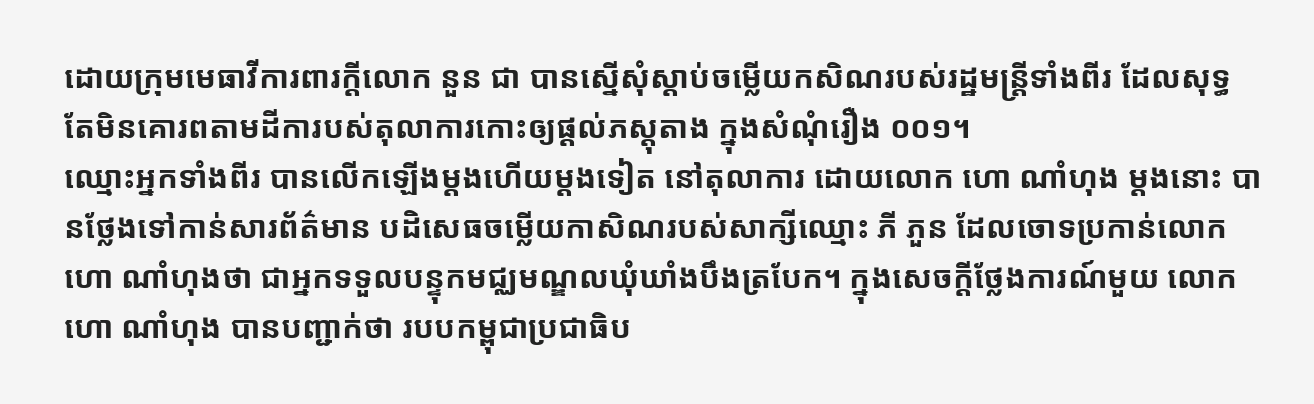ដោយក្រុមមេធាវីការពារក្តីលោក នួន ជា បានស្នើសុំស្តាប់ចម្លើយកសិណរបស់រដ្ឋមន្រ្តីទាំងពីរ ដែលសុទ្ធតែមិនគោរពតាមដីការបស់តុលាការកោះឲ្យផ្តល់ភស្តុតាង ក្នុងសំណុំរឿង ០០១។
ឈ្មោះអ្នកទាំងពីរ បានលើកឡើងម្តងហើយម្តងទៀត នៅតុលាការ ដោយលោក ហោ ណាំហុង ម្តងនោះ បានថ្លែងទៅកាន់សារព័ត៌មាន បដិសេធចម្លើយកាសិណរបស់សាក្សីឈ្មោះ ភី ភួន ដែលចោទប្រកាន់លោក ហោ ណាំហុងថា ជាអ្នកទទួលបន្ទុកមជ្ឈមណ្ឌលឃុំឃាំងបឹងត្របែក។ ក្នុងសេចក្តីថ្លែងការណ៍មួយ លោក ហោ ណាំហុង បានបញ្ជាក់ថា របបកម្ពុជាប្រជាធិប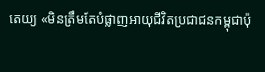តេយ្យ «មិនត្រឹមតែបំផ្លាញអាយុជីវិតប្រជាជនកម្ពុជាប៉ុ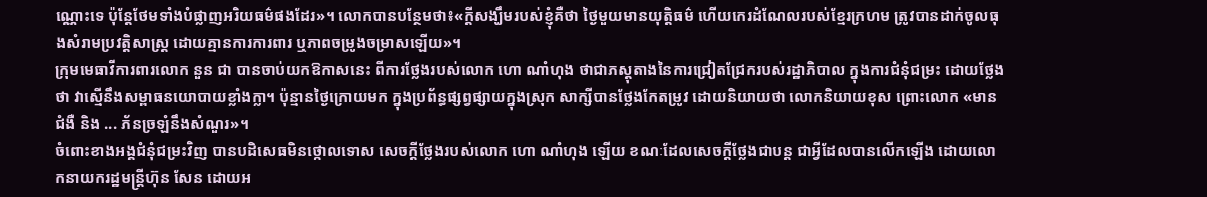ណ្ណោះទេ ប៉ុន្តែថែមទាំងបំផ្លាញអរិយធម៌ផងដែរ»។ លោកបានបន្ថែមថា៖«ក្តីសង្ឃឹមរបស់ខ្ញុំគឺថា ថ្ងៃមួយមានយុតិ្តធម៌ ហើយកេរដំណែលរបស់ខ្មែរក្រហម ត្រូវបានដាក់ចូលធុងសំរាមប្រវត្តិសាស្រ្ត ដោយគ្មានការការពារ ឬភាពចម្រូងចម្រាសឡើយ»។
ក្រុមមេធាវីការពារលោក នួន ជា បានចាប់យកឱកាសនេះ ពីការថ្លែងរបស់លោក ហោ ណាំហុង ថាជាភស្តុតាងនៃការជ្រៀតជ្រែករបស់រដ្ឋាភិបាល ក្នុងការជំនុំជម្រះ ដោយថ្លែងថា វាស្មើនឹងសម្ពាធនយោបាយខ្លាំងក្លា។ ប៉ុន្មានថ្ងៃក្រោយមក ក្នុងប្រព័ន្ធផ្សព្វផ្សាយក្នុងស្រុក សាក្សីបានថ្លែងកែតម្រូវ ដោយនិយាយថា លោកនិយាយខុស ព្រោះលោក «មានជំងឺ និង ... ភ័នច្រឡំនឹងសំណួរ»។
ចំពោះខាងអង្គជំនុំជម្រះវិញ បានបដិសេធមិនថ្កោលទោស សេចក្តីថ្លែងរបស់លោក ហោ ណាំហុង ឡើយ ខណៈដែលសេចក្តីថ្លែងជាបន្ត ជាអ្វីដែលបានលើកឡើង ដោយលោកនាយករដ្ឋមន្ត្រីហ៊ុន សែន ដោយអ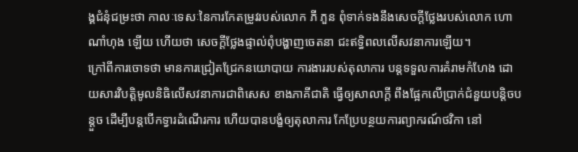ង្គជំនុំជម្រះថា កាលៈទេសៈនៃការកែតម្រូវរបស់លោក ភី ភួន ពុំទាក់ទងនឹងសេចក្តីថ្លែងរបស់លោក ហោ ណាំហុង ឡើយ ហើយថា សេចក្តីថ្លែងផ្ទាល់ពុំបង្ហាញចេតនា ជះឥទិ្ធពលលើសវនាការឡើយ។
ក្រៅពីការចោទថា មានការជ្រៀតជ្រែកនយោបាយ ការងាររបស់តុលាការ បន្តទទួលការគំរាមកំហែង ដោយសារវិបតិ្តមូលនិធិលើសវនាការជាពិសេស ខាងភាគីជាតិ ធ្វើឲ្យសាលាក្តី ពឹងផ្អែកលើប្រាក់ជំនួយបន្តិចបន្តួច ដើម្បីបន្តបើកទ្វារដំណើរការ ហើយបានបង្ខំឲ្យតុលាការ កែប្រែបន្ថយការព្យាករណ៍ថវិកា នៅ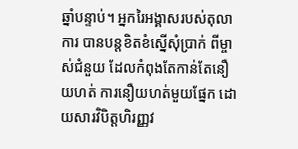ឆ្នាំបន្ទាប់។ អ្នករៃអង្គាសរបស់តុលាការ បានបន្តខិតខំស្នើសុំប្រាក់ ពីម្ចាស់ជំនួយ ដែលកំពុងតែកាន់តែនឿយហត់ ការនឿយហត់មួយផ្នែក ដោយសារវិបិត្តហិរញ្ញវ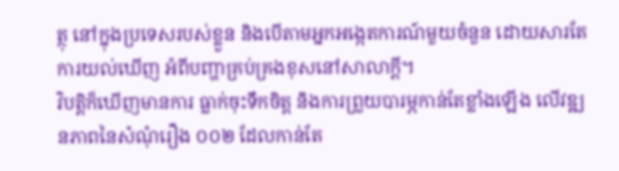ត្ថុ នៅក្នុងប្រទេសរបស់ខ្លួន និងបើតាមអ្នកអង្កេតការណ៍មួយចំនួន ដោយសារតែការយល់ឃើញ អំពីបញ្ហាគ្រប់គ្រងខុសនៅសាលាក្តី។
វិបត្តិក៏ឃើញមានការ ធ្លាក់ចុះទឹកចិត្ត និងការព្រួយបារម្ភកាន់តែខ្លាំងឡើង លើវឌ្ឍនភាពនៃសំណុំរឿង ០០២ ដែលកាន់តែ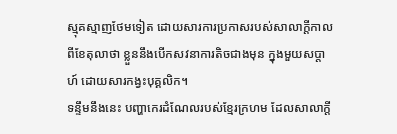ស្មុគស្មាញថែមទៀត ដោយសារការប្រកាសរបស់សាលាក្តីកាលពីខែតុលាថា ខ្លួននឹងបើកសវនាការតិចជាងមុន ក្នុងមួយសប្តាហ៍ ដោយសារកង្វះបុគ្គលិក។
ទន្ទឹមនឹងនេះ បញ្ហាកេរដំណែលរបស់ខ្មែរក្រហម ដែលសាលាក្តី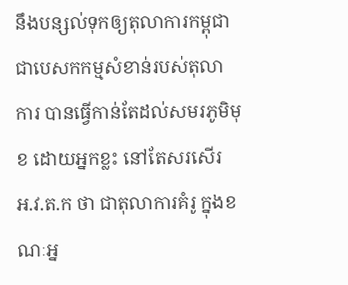នឹងបន្សល់ទុកឲ្យតុលាការកម្ពុជា ជាបេសកកម្មសំខាន់របស់តុលាការ បានធ្វើកាន់តែដល់សមរភូមិមុខ ដោយអ្នកខ្លះ នៅតែសរសើរ អ.វ.ត.ក ថា ជាតុលាការគំរូ ក្នុងខណៈអ្ន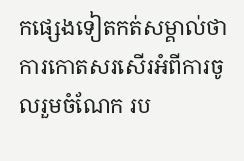កផ្សេងទៀតកត់សម្គាល់ថា ការកោតសរសើរអំពីការចូលរួមចំណែក រប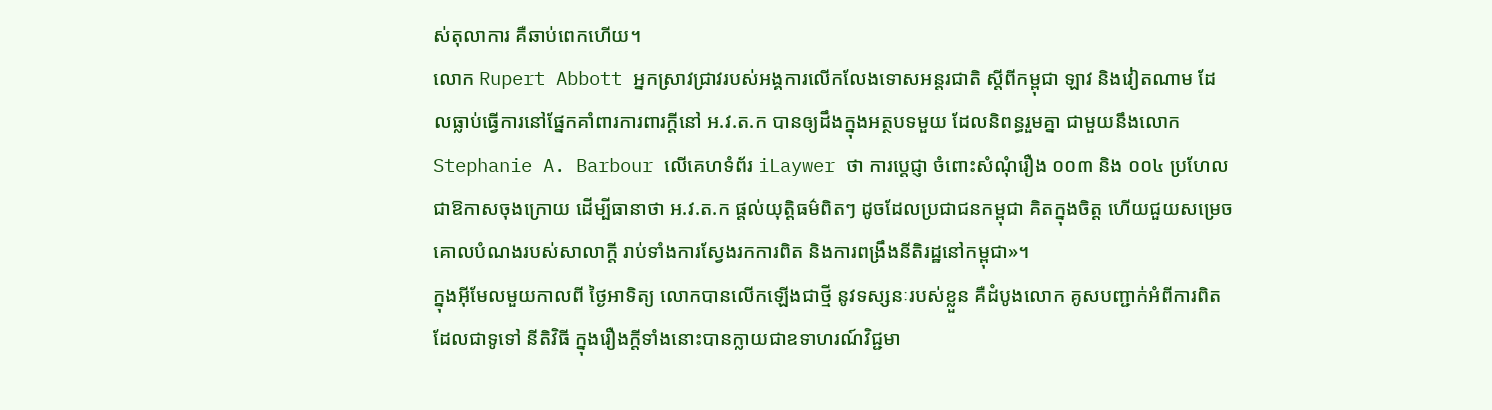ស់តុលាការ គឺឆាប់ពេកហើយ។
លោក Rupert Abbott អ្នកស្រាវជ្រាវរបស់អង្គការលើកលែងទោសអន្តរជាតិ ស្តីពីកម្ពុជា ឡាវ និងវៀតណាម ដែលធ្លាប់ធ្វើការនៅផ្នែកគាំពារការពារក្តីនៅ អ.វ.ត.ក បានឲ្យដឹងក្នុងអត្ថបទមួយ ដែលនិពន្ធរួមគ្នា ជាមួយនឹងលោក Stephanie A. Barbour លើគេហទំព័រ iLaywer ថា ការប្តេជ្ញា ចំពោះសំណុំរឿង ០០៣ និង ០០៤ ប្រហែលជាឱកាសចុងក្រោយ ដើម្បីធានាថា អ.វ.ត.ក ផ្តល់យុត្តិធម៌ពិតៗ ដូចដែលប្រជាជនកម្ពុជា គិតក្នុងចិត្ត ហើយជួយសម្រេចគោលបំណងរបស់សាលាក្តី រាប់ទាំងការស្វែងរកការពិត និងការពង្រឹងនីតិរដ្ឋនៅកម្ពុជា»។
ក្នុងអ៊ីមែលមួយកាលពី ថ្ងៃអាទិត្យ លោកបានលើកឡើងជាថ្មី នូវទស្សនៈរបស់ខ្លួន គឺដំបូងលោក គូសបញ្ជាក់អំពីការពិត ដែលជាទូទៅ នីតិវិធី ក្នុងរឿងក្តីទាំងនោះបានក្លាយជាឧទាហរណ៍វិជ្ជមា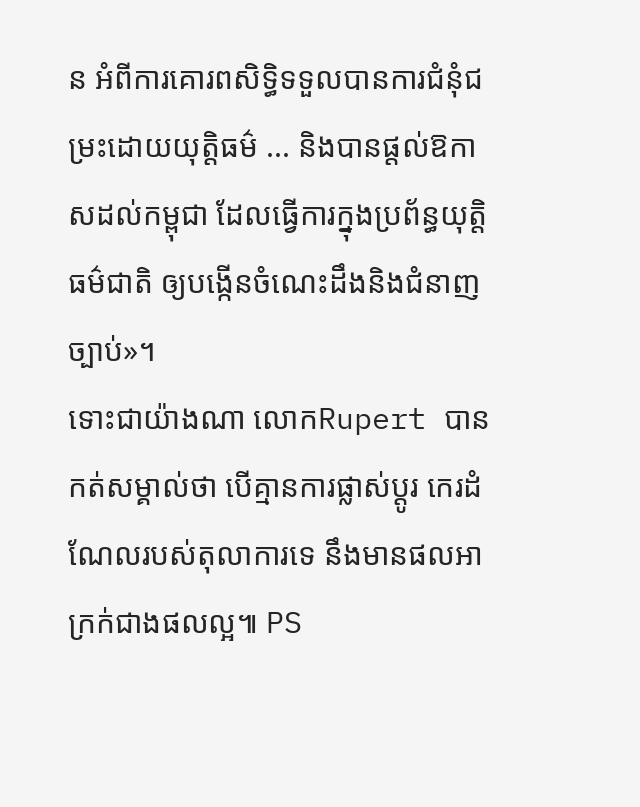ន អំពីការគោរពសិទិ្ធទទួលបានការជំនុំជម្រះដោយយុតិ្តធម៌ ... និងបានផ្តល់ឱកាសដល់កម្ពុជា ដែលធ្វើការក្នុងប្រព័ន្ធយុតិ្តធម៌ជាតិ ឲ្យបង្កើនចំណេះដឹងនិងជំនាញច្បាប់»។
ទោះជាយ៉ាងណា លោកRupert បានកត់សម្គាល់ថា បើគ្មានការផ្លាស់ប្តូរ កេរដំណែលរបស់តុលាការទេ នឹងមានផលអាក្រក់ជាងផលល្អ៕ PS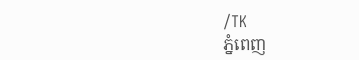/TK
ភ្នំពេញ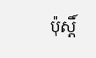ប៉ុស្តិ៍